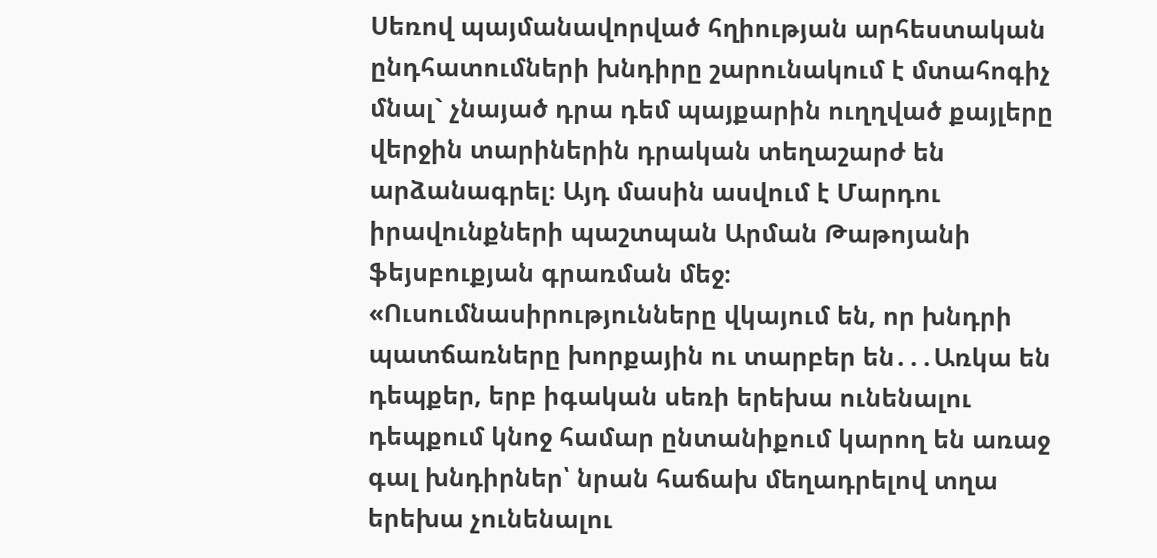Սեռով պայմանավորված հղիության արհեստական ընդհատումների խնդիրը շարունակում է մտահոգիչ մնալ` չնայած դրա դեմ պայքարին ուղղված քայլերը վերջին տարիներին դրական տեղաշարժ են արձանագրել։ Այդ մասին ասվում է Մարդու իրավունքների պաշտպան Արման Թաթոյանի ֆեյսբուքյան գրառման մեջ։
«Ուսումնասիրությունները վկայում են, որ խնդրի պատճառները խորքային ու տարբեր են․․․Առկա են դեպքեր, երբ իգական սեռի երեխա ունենալու դեպքում կնոջ համար ընտանիքում կարող են առաջ գալ խնդիրներ՝ նրան հաճախ մեղադրելով տղա երեխա չունենալու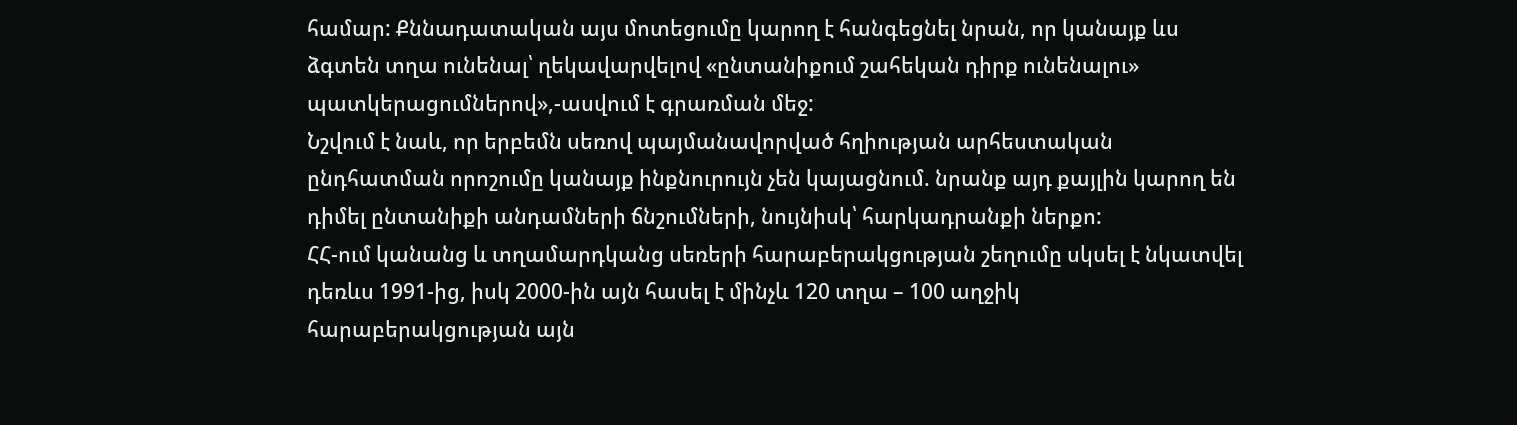համար: Քննադատական այս մոտեցումը կարող է հանգեցնել նրան, որ կանայք ևս ձգտեն տղա ունենալ՝ ղեկավարվելով «ընտանիքում շահեկան դիրք ունենալու» պատկերացումներով»,-ասվում է գրառման մեջ:
Նշվում է նաև, որ երբեմն սեռով պայմանավորված հղիության արհեստական ընդհատման որոշումը կանայք ինքնուրույն չեն կայացնում. նրանք այդ քայլին կարող են դիմել ընտանիքի անդամների ճնշումների, նույնիսկ՝ հարկադրանքի ներքո:
ՀՀ-ում կանանց և տղամարդկանց սեռերի հարաբերակցության շեղումը սկսել է նկատվել դեռևս 1991-ից, իսկ 2000-ին այն հասել է մինչև 120 տղա – 100 աղջիկ հարաբերակցության այն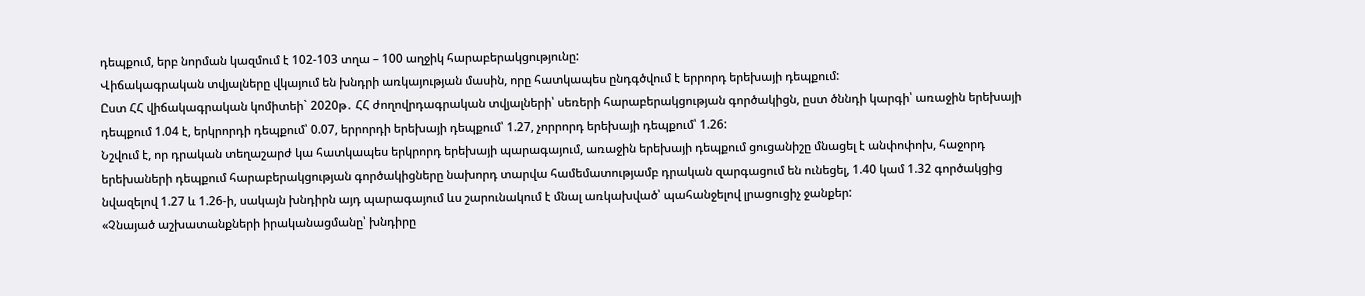դեպքում, երբ նորման կազմում է 102-103 տղա – 100 աղջիկ հարաբերակցությունը:
Վիճակագրական տվյալները վկայում են խնդրի առկայության մասին, որը հատկապես ընդգծվում է երրորդ երեխայի դեպքում:
Ըստ ՀՀ վիճակագրական կոմիտեի` 2020թ․ ՀՀ ժողովրդագրական տվյալների՝ սեռերի հարաբերակցության գործակիցն, ըստ ծննդի կարգի՝ առաջին երեխայի դեպքում 1.04 է, երկրորդի դեպքում՝ 0.07, երրորդի երեխայի դեպքում՝ 1.27, չորրորդ երեխայի դեպքում՝ 1.26:
Նշվում է, որ դրական տեղաշարժ կա հատկապես երկրորդ երեխայի պարագայում, առաջին երեխայի դեպքում ցուցանիշը մնացել է անփոփոխ, հաջորդ երեխաների դեպքում հարաբերակցության գործակիցները նախորդ տարվա համեմատությամբ դրական զարգացում են ունեցել, 1.40 կամ 1.32 գործակցից նվազելով 1.27 և 1.26-ի, սակայն խնդիրն այդ պարագայում ևս շարունակում է մնալ առկախված՝ պահանջելով լրացուցիչ ջանքեր:
«Չնայած աշխատանքների իրականացմանը՝ խնդիրը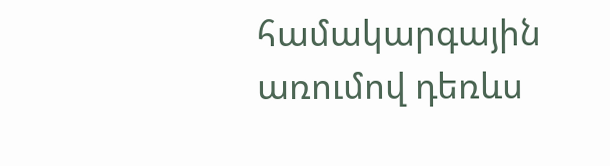համակարգային առումով դեռևս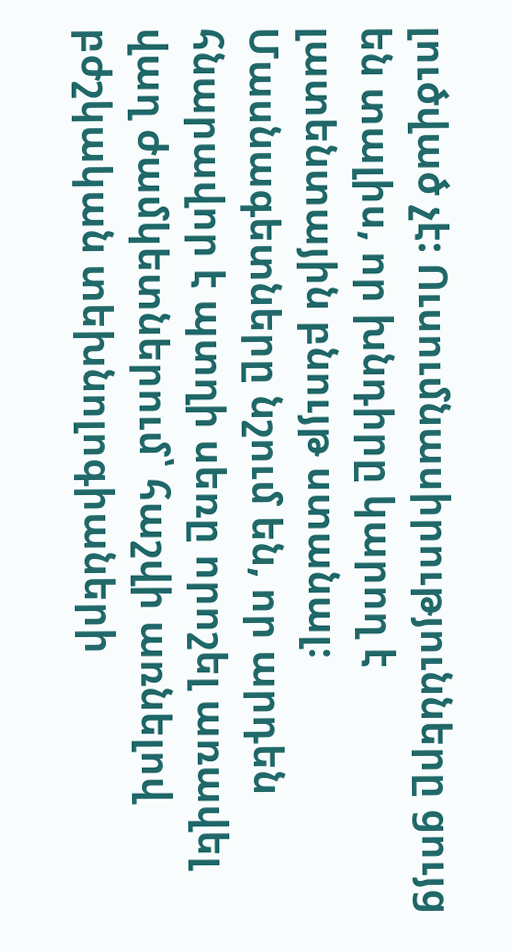լուծված չէ: Ուսումնասիրությունները ցույց են տալիս, որ խնդիրը կարող է լատենտային բնույթ ստանալ։
Մասնագետները նշում են, որ արդեն հնարավոր է պտղի սեռը որոշել առավել վաղ ժամկետներում՝ հաշվի առնելով բժշկական տեխնոլոգիաների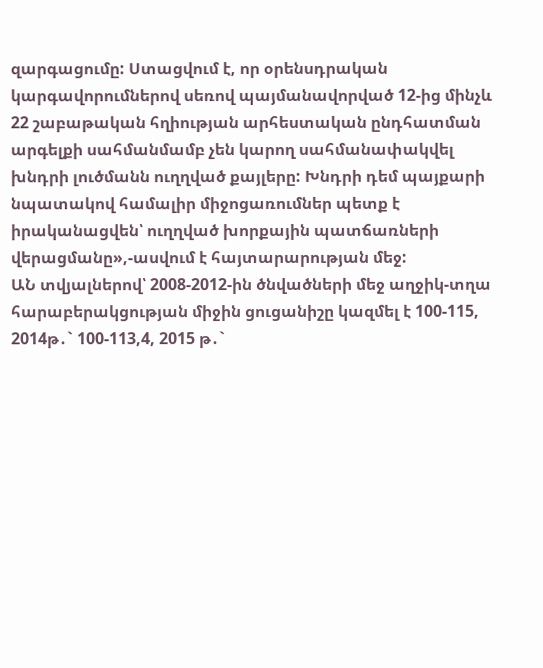զարգացումը: Ստացվում է, որ օրենսդրական կարգավորումներով սեռով պայմանավորված 12-ից մինչև 22 շաբաթական հղիության արհեստական ընդհատման արգելքի սահմանմամբ չեն կարող սահմանափակվել խնդրի լուծմանն ուղղված քայլերը: Խնդրի դեմ պայքարի նպատակով համալիր միջոցառումներ պետք է իրականացվեն՝ ուղղված խորքային պատճառների վերացմանը»,-ասվում է հայտարարության մեջ:
ԱՆ տվյալներով՝ 2008-2012-ին ծնվածների մեջ աղջիկ-տղա հարաբերակցության միջին ցուցանիշը կազմել է 100-115, 2014թ․` 100-113,4, 2015 թ․`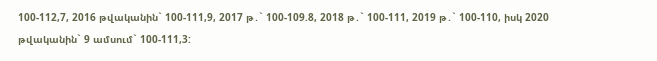100-112,7, 2016 թվականին` 100-111,9, 2017 թ․` 100-109.8, 2018 թ․` 100-111, 2019 թ․` 100-110, իսկ 2020 թվականին` 9 ամսում` 100-111,3: